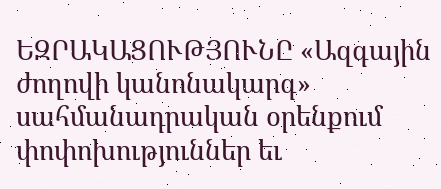ԵԶՐԱԿԱՑՈՒԹՅՈՒՆԸ «Ազգային ժողովի կանոնակարգ» սահմանադրական օրենքում փոփոխություններ եւ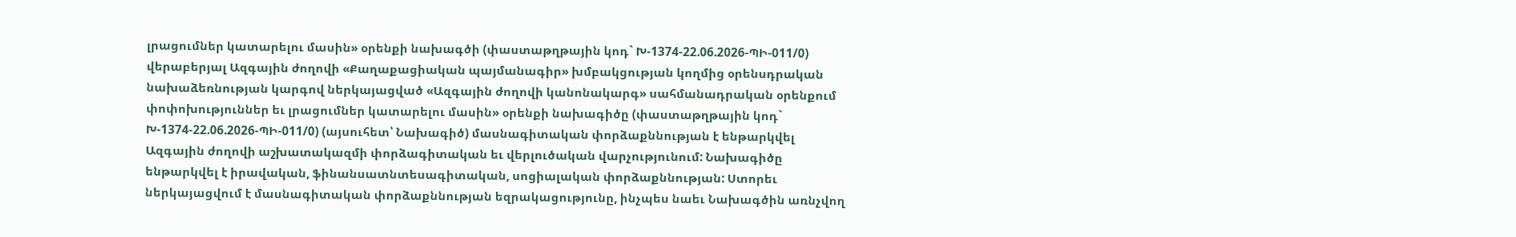լրացումներ կատարելու մասին» օրենքի նախագծի (փաստաթղթային կոդ` Խ-1374-22.06.2026-ՊԻ-011/0) վերաբերյալ Ազգային ժողովի «Քաղաքացիական պայմանագիր» խմբակցության կողմից օրենսդրական նախաձեռնության կարգով ներկայացված «Ազգային ժողովի կանոնակարգ» սահմանադրական օրենքում փոփոխություններ եւ լրացումներ կատարելու մասին» օրենքի նախագիծը (փաստաթղթային կոդ` Խ-1374-22.06.2026-ՊԻ-011/0) (այսուհետ՝ Նախագիծ) մասնագիտական փորձաքննության է ենթարկվել Ազգային ժողովի աշխատակազմի փորձագիտական եւ վերլուծական վարչությունում: Նախագիծը ենթարկվել է իրավական, ֆինանսատնտեսագիտական, սոցիալական փորձաքննության: Ստորեւ ներկայացվում է մասնագիտական փորձաքննության եզրակացությունը, ինչպես նաեւ Նախագծին առնչվող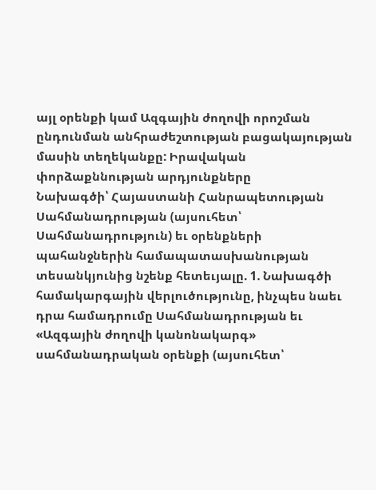այլ օրենքի կամ Ազգային ժողովի որոշման ընդունման անհրաժեշտության բացակայության մասին տեղեկանքը: Իրավական փորձաքննության արդյունքները
Նախագծի՝ Հայաստանի Հանրապետության Սահմանադրության (այսուհետ՝ Սահմանադրություն) եւ օրենքների պահանջներին համապատասխանության տեսանկյունից նշենք հետեւյալը. 1. Նախագծի համակարգային վերլուծությունը, ինչպես նաեւ դրա համադրումը Սահմանադրության եւ «Ազգային ժողովի կանոնակարգ» սահմանադրական օրենքի (այսուհետ՝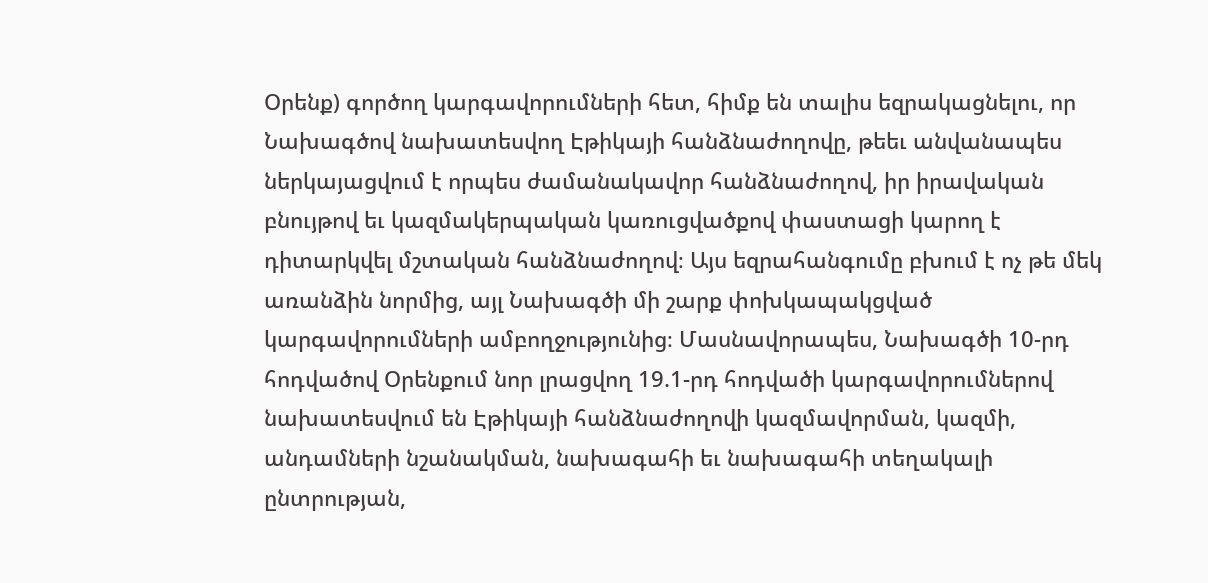Օրենք) գործող կարգավորումների հետ, հիմք են տալիս եզրակացնելու, որ Նախագծով նախատեսվող Էթիկայի հանձնաժողովը, թեեւ անվանապես ներկայացվում է որպես ժամանակավոր հանձնաժողով, իր իրավական բնույթով եւ կազմակերպական կառուցվածքով փաստացի կարող է դիտարկվել մշտական հանձնաժողով։ Այս եզրահանգումը բխում է ոչ թե մեկ առանձին նորմից, այլ Նախագծի մի շարք փոխկապակցված կարգավորումների ամբողջությունից։ Մասնավորապես, Նախագծի 10-րդ հոդվածով Օրենքում նոր լրացվող 19.1-րդ հոդվածի կարգավորումներով նախատեսվում են Էթիկայի հանձնաժողովի կազմավորման, կազմի, անդամների նշանակման, նախագահի եւ նախագահի տեղակալի ընտրության,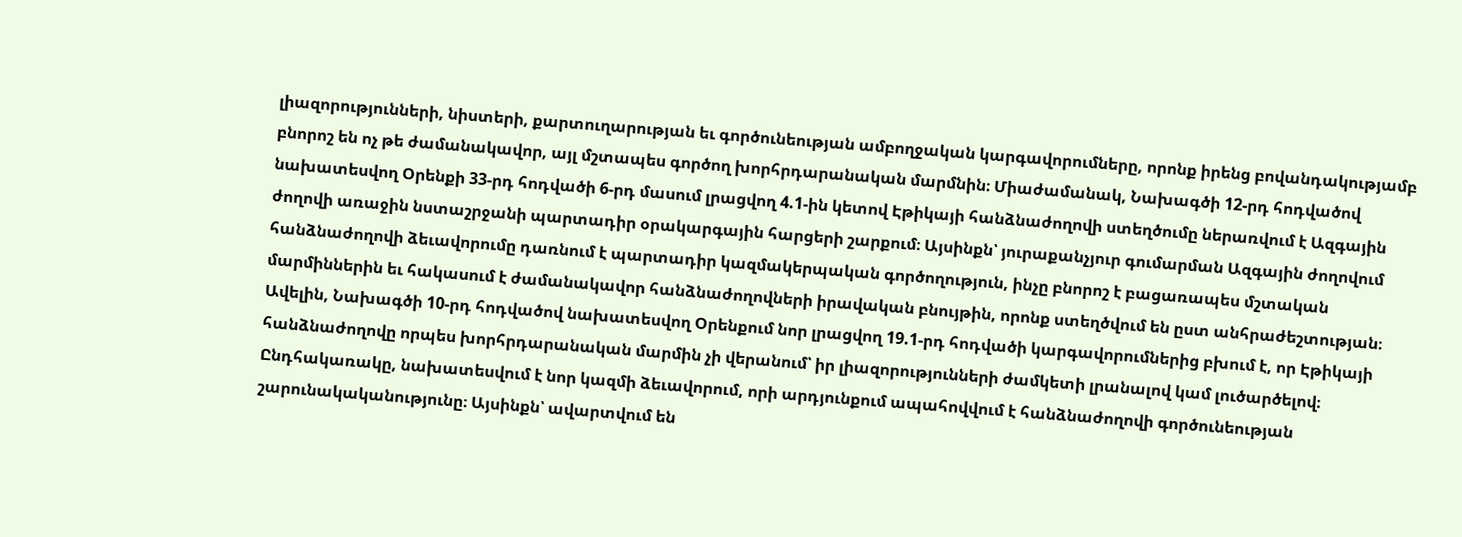լիազորությունների, նիստերի, քարտուղարության եւ գործունեության ամբողջական կարգավորումները, որոնք իրենց բովանդակությամբ բնորոշ են ոչ թե ժամանակավոր, այլ մշտապես գործող խորհրդարանական մարմնին։ Միաժամանակ, Նախագծի 12-րդ հոդվածով նախատեսվող Օրենքի 33-րդ հոդվածի 6-րդ մասում լրացվող 4.1-ին կետով Էթիկայի հանձնաժողովի ստեղծումը ներառվում է Ազգային ժողովի առաջին նստաշրջանի պարտադիր օրակարգային հարցերի շարքում։ Այսինքն՝ յուրաքանչյուր գումարման Ազգային ժողովում հանձնաժողովի ձեւավորումը դառնում է պարտադիր կազմակերպական գործողություն, ինչը բնորոշ է բացառապես մշտական մարմիններին եւ հակասում է ժամանակավոր հանձնաժողովների իրավական բնույթին, որոնք ստեղծվում են ըստ անհրաժեշտության։ Ավելին, Նախագծի 10-րդ հոդվածով նախատեսվող Օրենքում նոր լրացվող 19.1-րդ հոդվածի կարգավորումներից բխում է, որ Էթիկայի հանձնաժողովը որպես խորհրդարանական մարմին չի վերանում՝ իր լիազորությունների ժամկետի լրանալով կամ լուծարծելով։ Ընդհակառակը, նախատեսվում է նոր կազմի ձեւավորում, որի արդյունքում ապահովվում է հանձնաժողովի գործունեության շարունակականությունը։ Այսինքն՝ ավարտվում են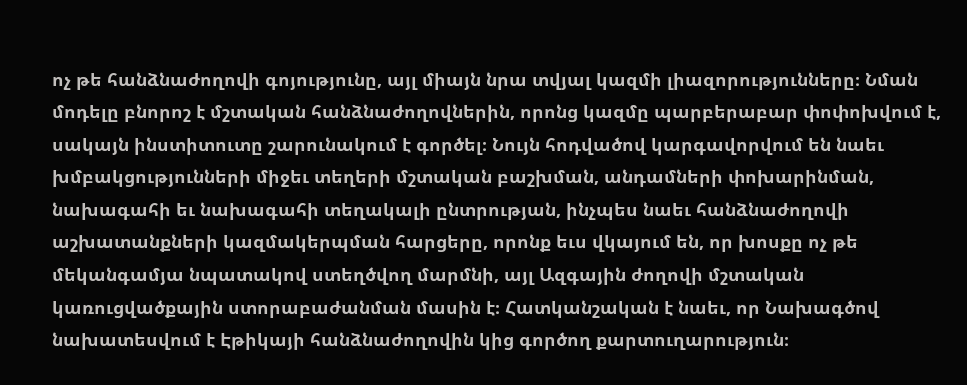ոչ թե հանձնաժողովի գոյությունը, այլ միայն նրա տվյալ կազմի լիազորությունները։ Նման մոդելը բնորոշ է մշտական հանձնաժողովներին, որոնց կազմը պարբերաբար փոփոխվում է, սակայն ինստիտուտը շարունակում է գործել։ Նույն հոդվածով կարգավորվում են նաեւ խմբակցությունների միջեւ տեղերի մշտական բաշխման, անդամների փոխարինման, նախագահի եւ նախագահի տեղակալի ընտրության, ինչպես նաեւ հանձնաժողովի աշխատանքների կազմակերպման հարցերը, որոնք եւս վկայում են, որ խոսքը ոչ թե մեկանգամյա նպատակով ստեղծվող մարմնի, այլ Ազգային ժողովի մշտական կառուցվածքային ստորաբաժանման մասին է։ Հատկանշական է նաեւ, որ Նախագծով նախատեսվում է Էթիկայի հանձնաժողովին կից գործող քարտուղարություն։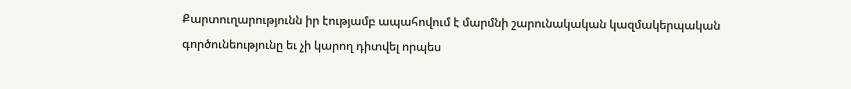Քարտուղարությունն իր էությամբ ապահովում է մարմնի շարունակական կազմակերպական գործունեությունը եւ չի կարող դիտվել որպես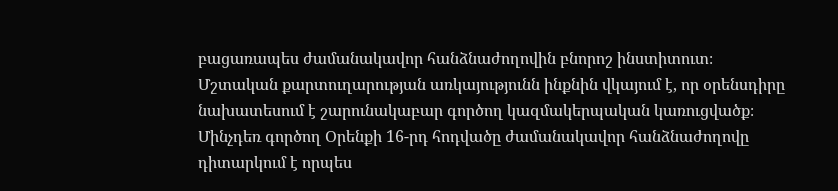բացառապես ժամանակավոր հանձնաժողովին բնորոշ ինստիտուտ։ Մշտական քարտուղարության առկայությունն ինքնին վկայում է, որ օրենսդիրը նախատեսում է շարունակաբար գործող կազմակերպական կառուցվածք։ Մինչդեռ գործող Օրենքի 16-րդ հոդվածը ժամանակավոր հանձնաժողովը դիտարկում է որպես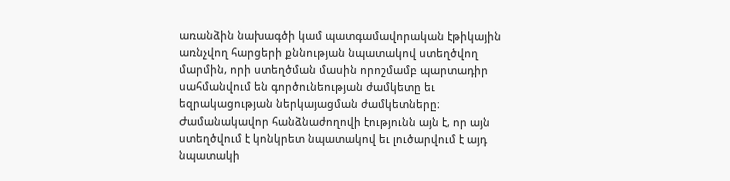առանձին նախագծի կամ պատգամավորական էթիկային առնչվող հարցերի քննության նպատակով ստեղծվող մարմին, որի ստեղծման մասին որոշմամբ պարտադիր սահմանվում են գործունեության ժամկետը եւ եզրակացության ներկայացման ժամկետները։ Ժամանակավոր հանձնաժողովի էությունն այն է, որ այն ստեղծվում է կոնկրետ նպատակով եւ լուծարվում է այդ նպատակի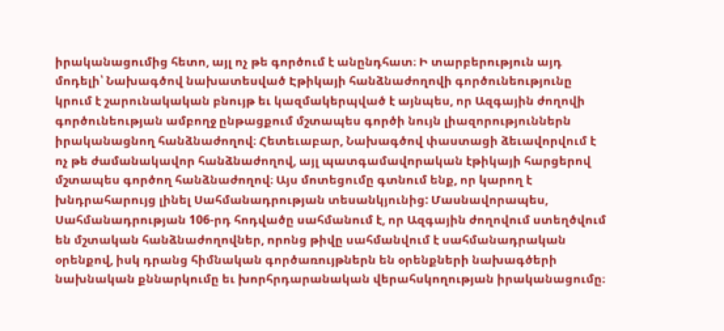իրականացումից հետո, այլ ոչ թե գործում է անընդհատ։ Ի տարբերություն այդ մոդելի՝ Նախագծով նախատեսված Էթիկայի հանձնաժողովի գործունեությունը կրում է շարունակական բնույթ եւ կազմակերպված է այնպես, որ Ազգային ժողովի գործունեության ամբողջ ընթացքում մշտապես գործի նույն լիազորություններն իրականացնող հանձնաժողով։ Հետեւաբար, Նախագծով փաստացի ձեւավորվում է ոչ թե ժամանակավոր հանձնաժողով, այլ պատգամավորական էթիկայի հարցերով մշտապես գործող հանձնաժողով։ Այս մոտեցումը գտնում ենք, որ կարող է խնդրահարույց լինել Սահմանադրության տեսանկյունից: Մասնավորապես, Սահմանադրության 106-րդ հոդվածը սահմանում է, որ Ազգային ժողովում ստեղծվում են մշտական հանձնաժողովներ, որոնց թիվը սահմանվում է սահմանադրական օրենքով, իսկ դրանց հիմնական գործառույթներն են օրենքների նախագծերի նախնական քննարկումը եւ խորհրդարանական վերահսկողության իրականացումը։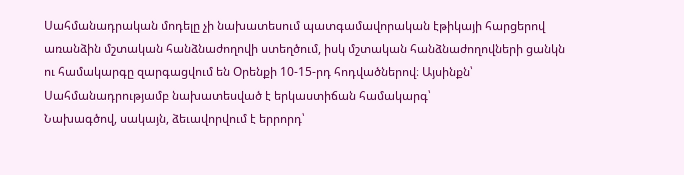Սահմանադրական մոդելը չի նախատեսում պատգամավորական էթիկայի հարցերով առանձին մշտական հանձնաժողովի ստեղծում, իսկ մշտական հանձնաժողովների ցանկն ու համակարգը զարգացվում են Օրենքի 10-15-րդ հոդվածներով։ Այսինքն՝ Սահմանադրությամբ նախատեսված է երկաստիճան համակարգ՝
Նախագծով, սակայն, ձեւավորվում է երրորդ՝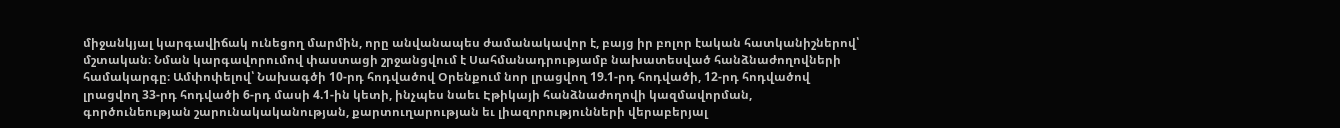միջանկյալ կարգավիճակ ունեցող մարմին, որը անվանապես ժամանակավոր է, բայց իր բոլոր էական հատկանիշներով՝ մշտական։ Նման կարգավորումով փաստացի շրջանցվում է Սահմանադրությամբ նախատեսված հանձնաժողովների համակարգը։ Ամփոփելով՝ Նախագծի 10-րդ հոդվածով Օրենքում նոր լրացվող 19.1-րդ հոդվածի, 12-րդ հոդվածով լրացվող 33-րդ հոդվածի 6-րդ մասի 4.1-ին կետի, ինչպես նաեւ Էթիկայի հանձնաժողովի կազմավորման, գործունեության շարունակականության, քարտուղարության եւ լիազորությունների վերաբերյալ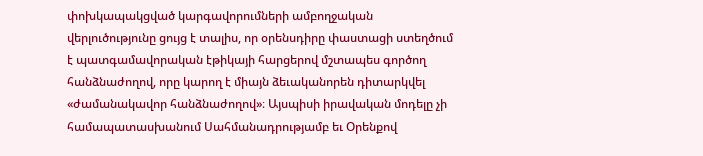փոխկապակցված կարգավորումների ամբողջական վերլուծությունը ցույց է տալիս, որ օրենսդիրը փաստացի ստեղծում է պատգամավորական էթիկայի հարցերով մշտապես գործող հանձնաժողով, որը կարող է միայն ձեւականորեն դիտարկվել «ժամանակավոր հանձնաժողով»։ Այսպիսի իրավական մոդելը չի համապատասխանում Սահմանադրությամբ եւ Օրենքով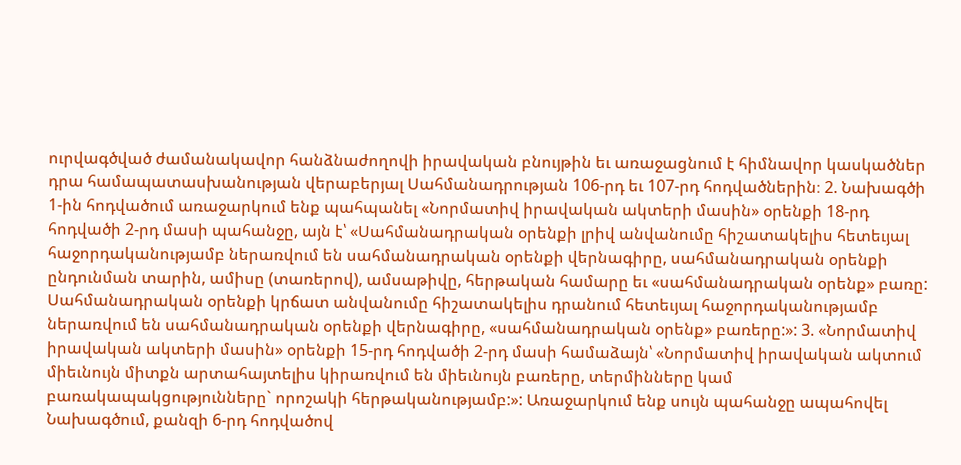ուրվագծված ժամանակավոր հանձնաժողովի իրավական բնույթին եւ առաջացնում է հիմնավոր կասկածներ դրա համապատասխանության վերաբերյալ Սահմանադրության 106-րդ եւ 107-րդ հոդվածներին։ 2. Նախագծի 1-ին հոդվածում առաջարկում ենք պահպանել «Նորմատիվ իրավական ակտերի մասին» օրենքի 18-րդ հոդվածի 2-րդ մասի պահանջը, այն է՝ «Սահմանադրական օրենքի լրիվ անվանումը հիշատակելիս հետեւյալ հաջորդականությամբ ներառվում են սահմանադրական օրենքի վերնագիրը, սահմանադրական օրենքի ընդունման տարին, ամիսը (տառերով), ամսաթիվը, հերթական համարը եւ «սահմանադրական օրենք» բառը: Սահմանադրական օրենքի կրճատ անվանումը հիշատակելիս դրանում հետեւյալ հաջորդականությամբ ներառվում են սահմանադրական օրենքի վերնագիրը, «սահմանադրական օրենք» բառերը:»: 3. «Նորմատիվ իրավական ակտերի մասին» օրենքի 15-րդ հոդվածի 2-րդ մասի համաձայն՝ «Նորմատիվ իրավական ակտում միեւնույն միտքն արտահայտելիս կիրառվում են միեւնույն բառերը, տերմինները կամ բառակապակցությունները` որոշակի հերթականությամբ:»: Առաջարկում ենք սույն պահանջը ապահովել Նախագծում, քանզի 6-րդ հոդվածով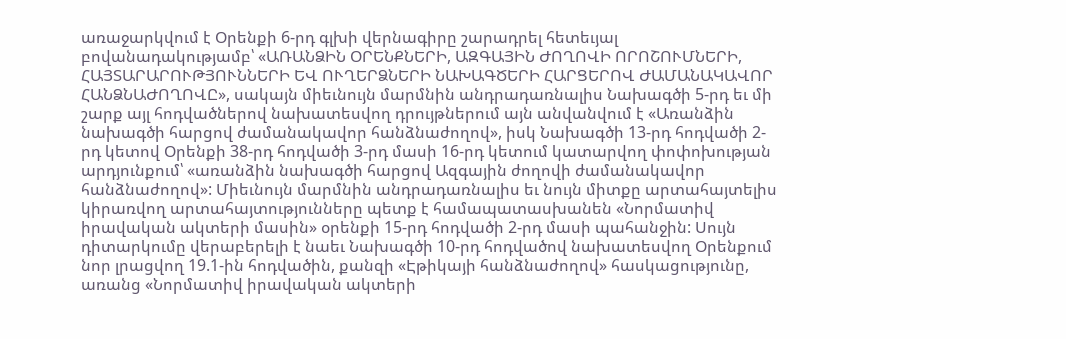առաջարկվում է Օրենքի 6-րդ գլխի վերնագիրը շարադրել հետեւյալ բովանադակությամբ՝ «ԱՌԱՆՁԻՆ ՕՐԵՆՔՆԵՐԻ, ԱԶԳԱՅԻՆ ԺՈՂՈՎԻ ՈՐՈՇՈՒՄՆԵՐԻ, ՀԱՅՏԱՐԱՐՈՒԹՅՈՒՆՆԵՐԻ ԵՎ ՈՒՂԵՐՁՆԵՐԻ ՆԱԽԱԳԾԵՐԻ ՀԱՐՑԵՐՈՎ ԺԱՄԱՆԱԿԱՎՈՐ ՀԱՆՁՆԱԺՈՂՈՎԸ», սակայն միեւնույն մարմնին անդրադառնալիս Նախագծի 5-րդ եւ մի շարք այլ հոդվածներով նախատեսվող դրույթներում այն անվանվում է «Առանձին նախագծի հարցով ժամանակավոր հանձնաժողով», իսկ Նախագծի 13-րդ հոդվածի 2-րդ կետով Օրենքի 38-րդ հոդվածի 3-րդ մասի 16-րդ կետում կատարվող փոփոխության արդյունքում՝ «առանձին նախագծի հարցով Ազգային ժողովի ժամանակավոր հանձնաժողով»: Միեւնույն մարմնին անդրադառնալիս եւ նույն միտքը արտահայտելիս կիրառվող արտահայտությունները պետք է համապատասխանեն «Նորմատիվ իրավական ակտերի մասին» օրենքի 15-րդ հոդվածի 2-րդ մասի պահանջին: Սույն դիտարկումը վերաբերելի է նաեւ Նախագծի 10-րդ հոդվածով նախատեսվող Օրենքում նոր լրացվող 19.1-ին հոդվածին, քանզի «Էթիկայի հանձնաժողով» հասկացությունը, առանց «Նորմատիվ իրավական ակտերի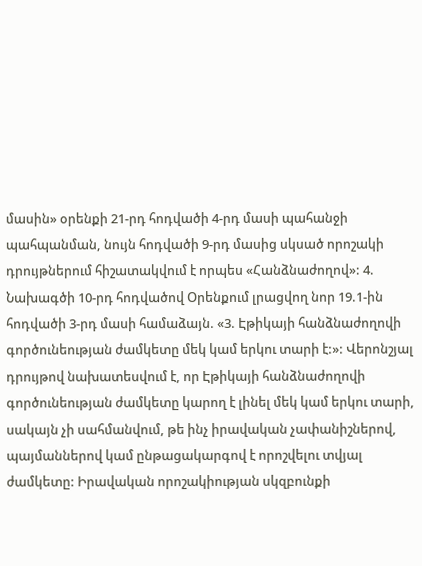մասին» օրենքի 21-րդ հոդվածի 4-րդ մասի պահանջի պահպանման, նույն հոդվածի 9-րդ մասից սկսած որոշակի դրույթներում հիշատակվում է որպես «Հանձնաժողով»: 4. Նախագծի 10-րդ հոդվածով Օրենքում լրացվող նոր 19.1-ին հոդվածի 3-րդ մասի համաձայն. «3. Էթիկայի հանձնաժողովի գործունեության ժամկետը մեկ կամ երկու տարի է:»: Վերոնշյալ դրույթով նախատեսվում է, որ Էթիկայի հանձնաժողովի գործունեության ժամկետը կարող է լինել մեկ կամ երկու տարի, սակայն չի սահմանվում, թե ինչ իրավական չափանիշներով, պայմաններով կամ ընթացակարգով է որոշվելու տվյալ ժամկետը: Իրավական որոշակիության սկզբունքի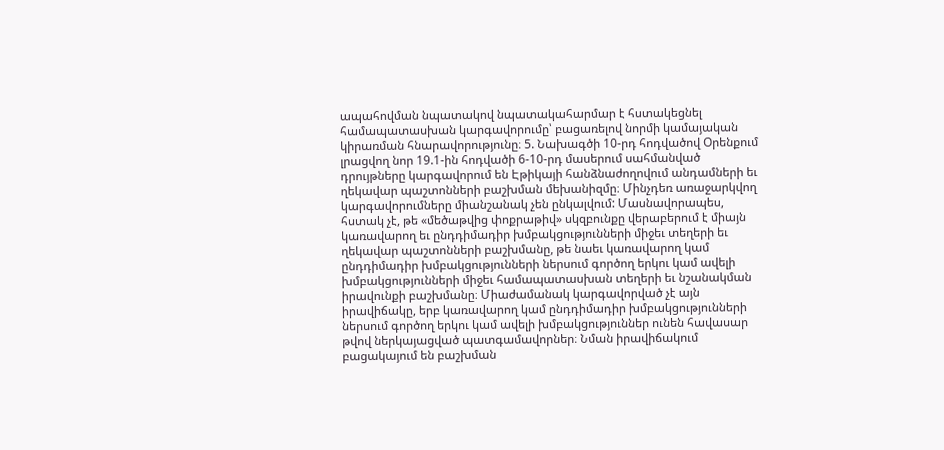ապահովման նպատակով նպատակահարմար է հստակեցնել համապատասխան կարգավորումը՝ բացառելով նորմի կամայական կիրառման հնարավորությունը։ 5. Նախագծի 10-րդ հոդվածով Օրենքում լրացվող նոր 19.1-ին հոդվածի 6-10-րդ մասերում սահմանված դրույթները կարգավորում են Էթիկայի հանձնաժողովում անդամների եւ ղեկավար պաշտոնների բաշխման մեխանիզմը։ Մինչդեռ առաջարկվող կարգավորումները միանշանակ չեն ընկալվում: Մասնավորապես, հստակ չէ, թե «մեծաթվից փոքրաթիվ» սկզբունքը վերաբերում է միայն կառավարող եւ ընդդիմադիր խմբակցությունների միջեւ տեղերի եւ ղեկավար պաշտոնների բաշխմանը, թե նաեւ կառավարող կամ ընդդիմադիր խմբակցությունների ներսում գործող երկու կամ ավելի խմբակցությունների միջեւ համապատասխան տեղերի եւ նշանակման իրավունքի բաշխմանը։ Միաժամանակ կարգավորված չէ այն իրավիճակը, երբ կառավարող կամ ընդդիմադիր խմբակցությունների ներսում գործող երկու կամ ավելի խմբակցություններ ունեն հավասար թվով ներկայացված պատգամավորներ։ Նման իրավիճակում բացակայում են բաշխման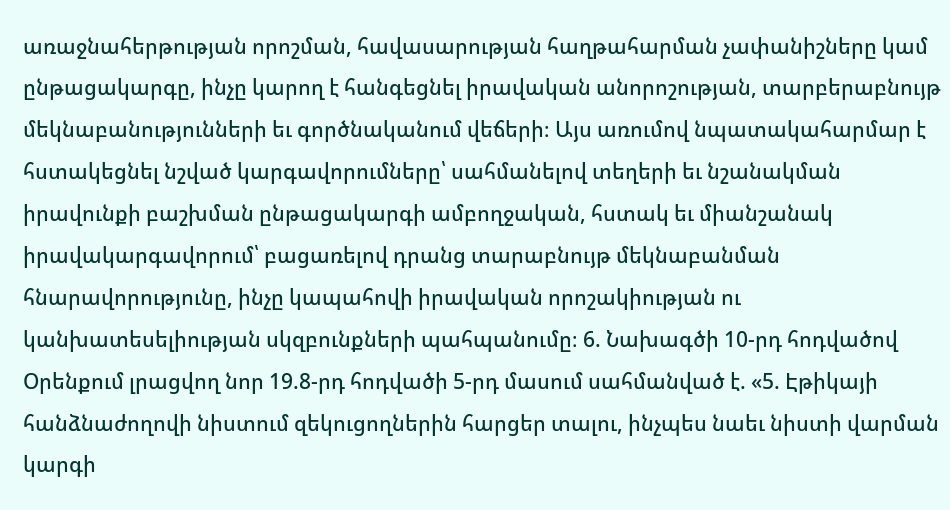առաջնահերթության որոշման, հավասարության հաղթահարման չափանիշները կամ ընթացակարգը, ինչը կարող է հանգեցնել իրավական անորոշության, տարբերաբնույթ մեկնաբանությունների եւ գործնականում վեճերի։ Այս առումով նպատակահարմար է հստակեցնել նշված կարգավորումները՝ սահմանելով տեղերի եւ նշանակման իրավունքի բաշխման ընթացակարգի ամբողջական, հստակ եւ միանշանակ իրավակարգավորում՝ բացառելով դրանց տարաբնույթ մեկնաբանման հնարավորությունը, ինչը կապահովի իրավական որոշակիության ու կանխատեսելիության սկզբունքների պահպանումը։ 6. Նախագծի 10-րդ հոդվածով Օրենքում լրացվող նոր 19.8-րդ հոդվածի 5-րդ մասում սահմանված է. «5. Էթիկայի հանձնաժողովի նիստում զեկուցողներին հարցեր տալու, ինչպես նաեւ նիստի վարման կարգի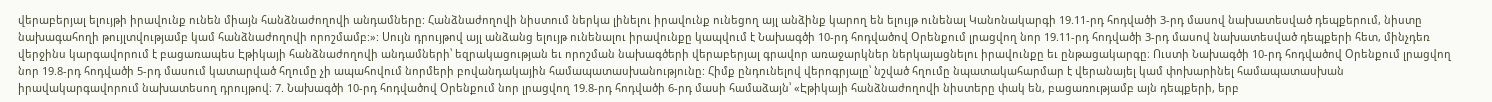վերաբերյալ ելույթի իրավունք ունեն միայն հանձնաժողովի անդամները: Հանձնաժողովի նիստում ներկա լինելու իրավունք ունեցող այլ անձինք կարող են ելույթ ունենալ Կանոնակարգի 19.11-րդ հոդվածի 3-րդ մասով նախատեսված դեպքերում, նիստը նախագահողի թույլտվությամբ կամ հանձնաժողովի որոշմամբ:»: Սույն դրույթով այլ անձանց ելույթ ունենալու իրավունքը կապվում է Նախագծի 10-րդ հոդվածով Օրենքում լրացվող նոր 19.11-րդ հոդվածի 3-րդ մասով նախատեսված դեպքերի հետ, մինչդեռ վերջինս կարգավորում է բացառապես Էթիկայի հանձնաժողովի անդամների՝ եզրակացության եւ որոշման նախագծերի վերաբերյալ գրավոր առաջարկներ ներկայացնելու իրավունքը եւ ընթացակարգը։ Ուստի Նախագծի 10-րդ հոդվածով Օրենքում լրացվող նոր 19.8-րդ հոդվածի 5-րդ մասում կատարված հղումը չի ապահովում նորմերի բովանդակային համապատասխանությունը: Հիմք ընդունելով վերոգրյալը՝ նշված հղումը նպատակահարմար է վերանայել կամ փոխարինել համապատասխան իրավակարգավորում նախատեսող դրույթով։ 7. Նախագծի 10-րդ հոդվածով Օրենքում նոր լրացվող 19.8-րդ հոդվածի 6-րդ մասի համաձայն՝ «Էթիկայի հանձնաժողովի նիստերը փակ են, բացառությամբ այն դեպքերի, երբ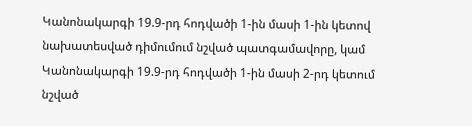Կանոնակարգի 19.9-րդ հոդվածի 1-ին մասի 1-ին կետով նախատեսված դիմումում նշված պատգամավորը, կամ Կանոնակարգի 19.9-րդ հոդվածի 1-ին մասի 2-րդ կետում նշված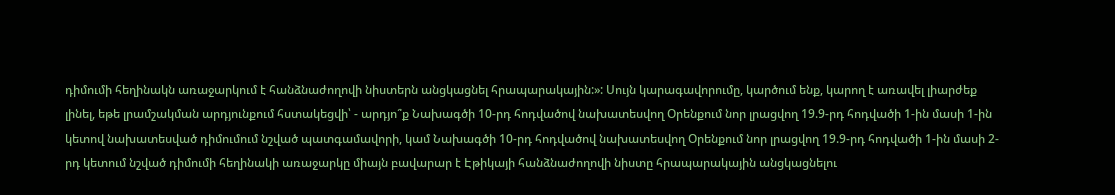դիմումի հեղինակն առաջարկում է հանձնաժողովի նիստերն անցկացնել հրապարակային:»: Սույն կարագավորումը, կարծում ենք, կարող է առավել լիարժեք լինել, եթե լրամշակման արդյունքում հստակեցվի՝ - արդյո՞ք Նախագծի 10-րդ հոդվածով նախատեսվող Օրենքում նոր լրացվող 19.9-րդ հոդվածի 1-ին մասի 1-ին կետով նախատեսված դիմումում նշված պատգամավորի, կամ Նախագծի 10-րդ հոդվածով նախատեսվող Օրենքում նոր լրացվող 19.9-րդ հոդվածի 1-ին մասի 2-րդ կետում նշված դիմումի հեղինակի առաջարկը միայն բավարար է Էթիկայի հանձնաժողովի նիստը հրապարակային անցկացնելու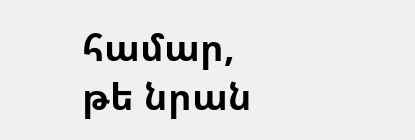համար, թե նրան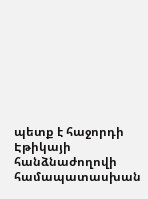պետք է հաջորդի Էթիկայի հանձնաժողովի համապատասխան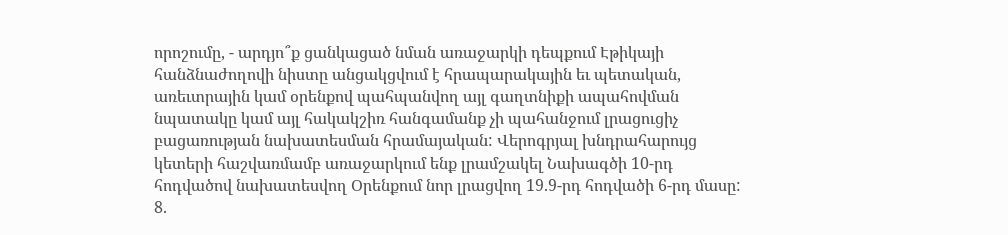որոշումը, - արդյո՞ք ցանկացած նման առաջարկի դեպքում Էթիկայի հանձնաժողովի նիստը անցակցվում է հրապարակային եւ պետական, առեւտրային կամ օրենքով պահպանվող այլ գաղտնիքի ապահովման նպատակը կամ այլ հակակշիռ հանգամանք չի պահանջում լրացուցիչ բացառության նախատեսման հրամայական: Վերոգրյալ խնդրահարույց կետերի հաշվառմամբ առաջարկում ենք լրամշակել Նախագծի 10-րդ հոդվածով նախատեսվող Օրենքում նոր լրացվող 19.9-րդ հոդվածի 6-րդ մասը: 8.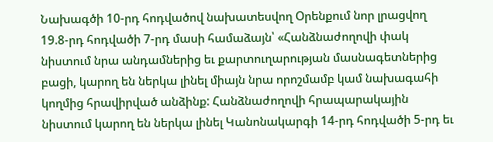Նախագծի 10-րդ հոդվածով նախատեսվող Օրենքում նոր լրացվող 19.8-րդ հոդվածի 7-րդ մասի համաձայն՝ «Հանձնաժողովի փակ նիստում նրա անդամներից եւ քարտուղարության մասնագետներից բացի, կարող են ներկա լինել միայն նրա որոշմամբ կամ նախագահի կողմից հրավիրված անձինք: Հանձնաժողովի հրապարակային նիստում կարող են ներկա լինել Կանոնակարգի 14-րդ հոդվածի 5-րդ եւ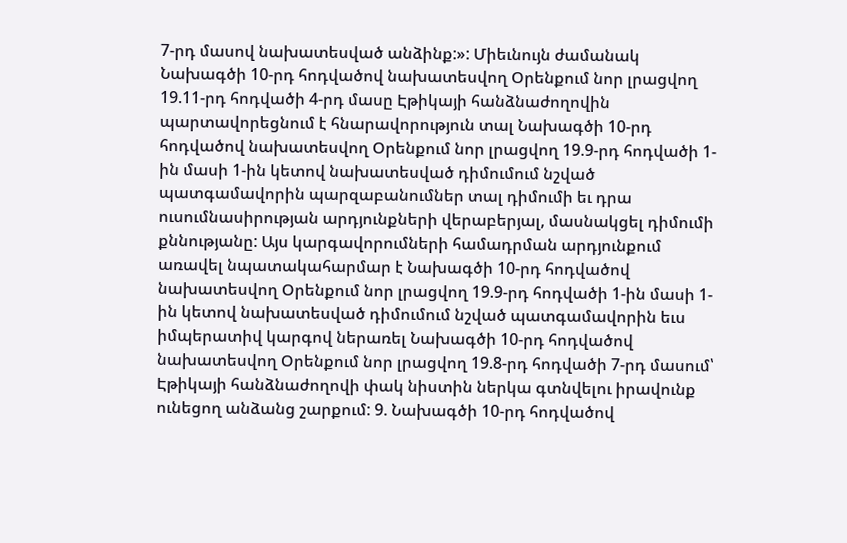7-րդ մասով նախատեսված անձինք:»: Միեւնույն ժամանակ Նախագծի 10-րդ հոդվածով նախատեսվող Օրենքում նոր լրացվող 19.11-րդ հոդվածի 4-րդ մասը Էթիկայի հանձնաժողովին պարտավորեցնում է հնարավորություն տալ Նախագծի 10-րդ հոդվածով նախատեսվող Օրենքում նոր լրացվող 19.9-րդ հոդվածի 1-ին մասի 1-ին կետով նախատեսված դիմումում նշված պատգամավորին պարզաբանումներ տալ դիմումի եւ դրա ուսումնասիրության արդյունքների վերաբերյալ, մասնակցել դիմումի քննությանը: Այս կարգավորումների համադրման արդյունքում առավել նպատակահարմար է Նախագծի 10-րդ հոդվածով նախատեսվող Օրենքում նոր լրացվող 19.9-րդ հոդվածի 1-ին մասի 1-ին կետով նախատեսված դիմումում նշված պատգամավորին եւս իմպերատիվ կարգով ներառել Նախագծի 10-րդ հոդվածով նախատեսվող Օրենքում նոր լրացվող 19.8-րդ հոդվածի 7-րդ մասում՝ Էթիկայի հանձնաժողովի փակ նիստին ներկա գտնվելու իրավունք ունեցող անձանց շարքում: 9. Նախագծի 10-րդ հոդվածով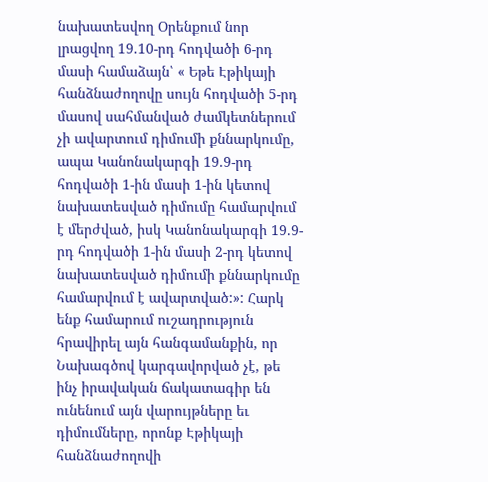նախատեսվող Օրենքում նոր լրացվող 19.10-րդ հոդվածի 6-րդ մասի համաձայն՝ « Եթե Էթիկայի հանձնաժողովը սույն հոդվածի 5-րդ մասով սահմանված ժամկետներում չի ավարտում դիմումի քննարկումը, ապա Կանոնակարգի 19.9-րդ հոդվածի 1-ին մասի 1-ին կետով նախատեսված դիմումը համարվում է մերժված, իսկ Կանոնակարգի 19.9-րդ հոդվածի 1-ին մասի 2-րդ կետով նախատեսված դիմումի քննարկումը համարվում է ավարտված:»: Հարկ ենք համարում ուշադրություն հրավիրել այն հանգամանքին, որ Նախագծով կարգավորված չէ, թե ինչ իրավական ճակատագիր են ունենում այն վարույթները եւ դիմումները, որոնք Էթիկայի հանձնաժողովի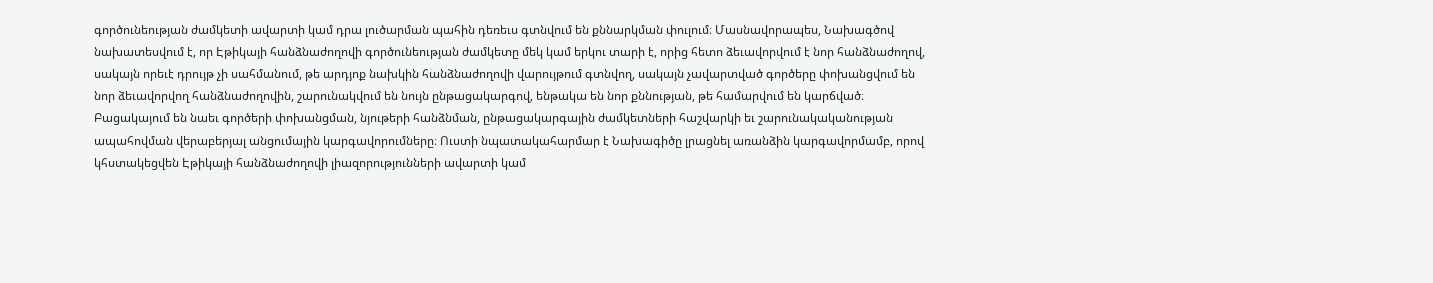գործունեության ժամկետի ավարտի կամ դրա լուծարման պահին դեռեւս գտնվում են քննարկման փուլում։ Մասնավորապես, Նախագծով նախատեսվում է, որ Էթիկայի հանձնաժողովի գործունեության ժամկետը մեկ կամ երկու տարի է, որից հետո ձեւավորվում է նոր հանձնաժողով, սակայն որեւէ դրույթ չի սահմանում, թե արդյոք նախկին հանձնաժողովի վարույթում գտնվող, սակայն չավարտված գործերը փոխանցվում են նոր ձեւավորվող հանձնաժողովին, շարունակվում են նույն ընթացակարգով, ենթակա են նոր քննության, թե համարվում են կարճված։ Բացակայում են նաեւ գործերի փոխանցման, նյութերի հանձնման, ընթացակարգային ժամկետների հաշվարկի եւ շարունակականության ապահովման վերաբերյալ անցումային կարգավորումները։ Ուստի նպատակահարմար է Նախագիծը լրացնել առանձին կարգավորմամբ, որով կհստակեցվեն Էթիկայի հանձնաժողովի լիազորությունների ավարտի կամ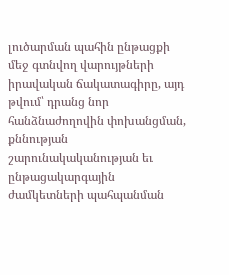լուծարման պահին ընթացքի մեջ գտնվող վարույթների իրավական ճակատագիրը, այդ թվում՝ դրանց նոր հանձնաժողովին փոխանցման, քննության շարունակականության եւ ընթացակարգային ժամկետների պահպանման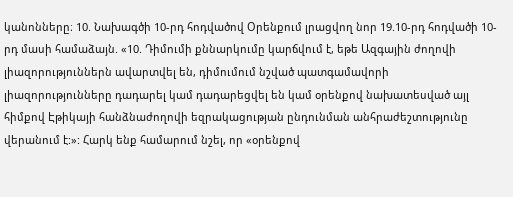կանոնները։ 10. Նախագծի 10-րդ հոդվածով Օրենքում լրացվող նոր 19.10-րդ հոդվածի 10-րդ մասի համաձայն. «10. Դիմումի քննարկումը կարճվում է, եթե Ազգային ժողովի լիազորություններն ավարտվել են, դիմումում նշված պատգամավորի լիազորությունները դադարել կամ դադարեցվել են կամ օրենքով նախատեսված այլ հիմքով Էթիկայի հանձնաժողովի եզրակացության ընդունման անհրաժեշտությունը վերանում է:»: Հարկ ենք համարում նշել, որ «օրենքով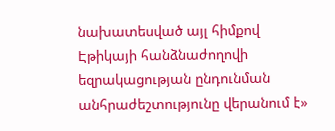նախատեսված այլ հիմքով Էթիկայի հանձնաժողովի եզրակացության ընդունման անհրաժեշտությունը վերանում է»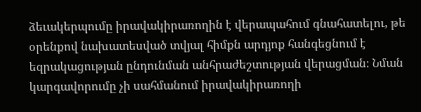ձեւակերպումը իրավակիրառողին է վերապահում գնահատելու, թե օրենքով նախատեսված տվյալ հիմքն արդյոք հանգեցնում է եզրակացության ընդունման անհրաժեշտության վերացման։ Նման կարգավորումը չի սահմանում իրավակիրառողի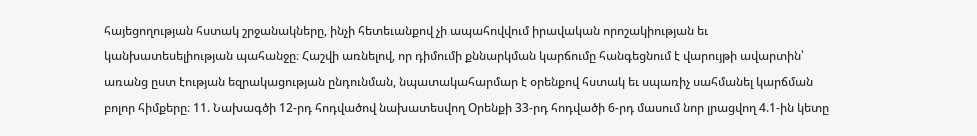հայեցողության հստակ շրջանակները, ինչի հետեւանքով չի ապահովվում իրավական որոշակիության եւ կանխատեսելիության պահանջը։ Հաշվի առնելով, որ դիմումի քննարկման կարճումը հանգեցնում է վարույթի ավարտին՝ առանց ըստ էության եզրակացության ընդունման, նպատակահարմար է օրենքով հստակ եւ սպառիչ սահմանել կարճման բոլոր հիմքերը։ 11. Նախագծի 12-րդ հոդվածով նախատեսվող Օրենքի 33-րդ հոդվածի 6-րդ մասում նոր լրացվող 4.1-ին կետը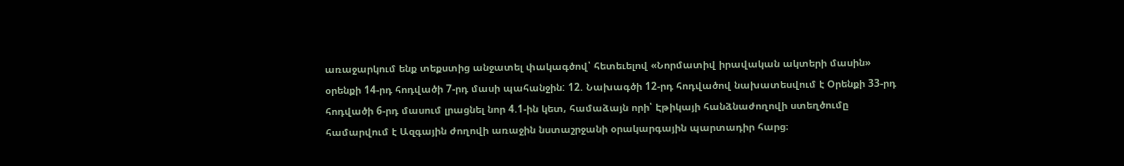առաջարկում ենք տեքստից անջատել փակագծով՝ հետեւելով «Նորմատիվ իրավական ակտերի մասին» օրենքի 14-րդ հոդվածի 7-րդ մասի պահանջին: 12. Նախագծի 12-րդ հոդվածով նախատեսվում է Օրենքի 33-րդ հոդվածի 6-րդ մասում լրացնել նոր 4.1-ին կետ, համաձայն որի՝ Էթիկայի հանձնաժողովի ստեղծումը համարվում է Ազգային ժողովի առաջին նստաշրջանի օրակարգային պարտադիր հարց։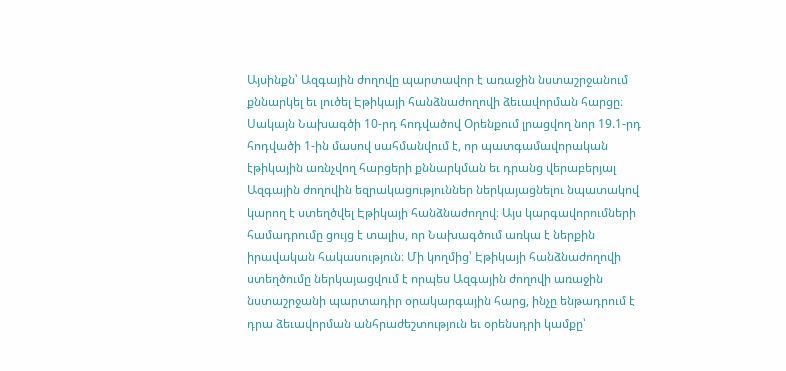Այսինքն՝ Ազգային ժողովը պարտավոր է առաջին նստաշրջանում քննարկել եւ լուծել Էթիկայի հանձնաժողովի ձեւավորման հարցը։ Սակայն Նախագծի 10-րդ հոդվածով Օրենքում լրացվող նոր 19.1-րդ հոդվածի 1-ին մասով սահմանվում է, որ պատգամավորական էթիկային առնչվող հարցերի քննարկման եւ դրանց վերաբերյալ Ազգային ժողովին եզրակացություններ ներկայացնելու նպատակով կարող է ստեղծվել Էթիկայի հանձնաժողով։ Այս կարգավորումների համադրումը ցույց է տալիս, որ Նախագծում առկա է ներքին իրավական հակասություն։ Մի կողմից՝ Էթիկայի հանձնաժողովի ստեղծումը ներկայացվում է որպես Ազգային ժողովի առաջին նստաշրջանի պարտադիր օրակարգային հարց, ինչը ենթադրում է դրա ձեւավորման անհրաժեշտություն եւ օրենսդրի կամքը՝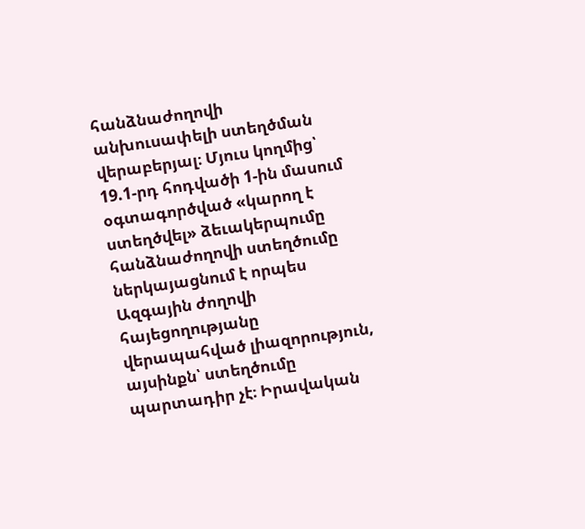հանձնաժողովի անխուսափելի ստեղծման վերաբերյալ։ Մյուս կողմից՝ 19.1-րդ հոդվածի 1-ին մասում օգտագործված «կարող է ստեղծվել» ձեւակերպումը հանձնաժողովի ստեղծումը ներկայացնում է որպես Ազգային ժողովի հայեցողությանը վերապահված լիազորություն, այսինքն՝ ստեղծումը պարտադիր չէ։ Իրավական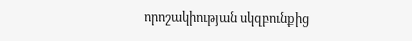որոշակիության սկզբունքից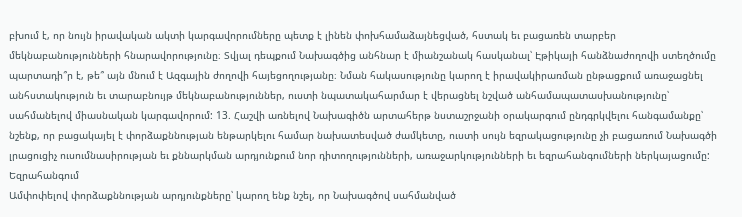բխում է, որ նույն իրավական ակտի կարգավորումները պետք է լինեն փոխհամաձայնեցված, հստակ եւ բացառեն տարբեր մեկնաբանությունների հնարավորությունը։ Տվյալ դեպքում Նախագծից անհնար է միանշանակ հասկանալ՝ Էթիկայի հանձնաժողովի ստեղծումը պարտադի՞ր է, թե՞ այն մնում է Ազգային ժողովի հայեցողությանը։ Նման հակասությունը կարող է իրավակիրառման ընթացքում առաջացնել անհստակություն եւ տարաբնույթ մեկնաբանություններ, ուստի նպատակահարմար է վերացնել նշված անհամապատասխանությունը՝ սահմանելով միասնական կարգավորում: 13. Հաշվի առնելով Նախագիծն արտահերթ նստաշրջանի օրակարգում ընդգրկվելու հանգամանքը՝ նշենք, որ բացակայել է փորձաքննության ենթարկելու համար նախատեսված ժամկետը, ուստի սույն եզրակացությունը չի բացառում Նախագծի լրացուցիչ ուսումնասիրության եւ քննարկման արդյունքում նոր դիտողությունների, առաջարկությունների եւ եզրահանգումների ներկայացումը: Եզրահանգում
Ամփոփելով փորձաքննության արդյունքները՝ կարող ենք նշել, որ Նախագծով սահմանված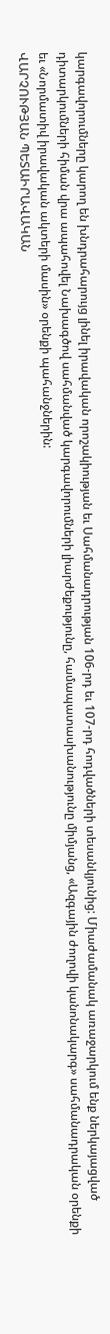կարգավորումները կարող են խնդրահարույց լինել իրավական որոշակիության եւ Սահմանադրության 106-րդ եւ 107-րդ հոդվածների տեսանկյունից: Միաժամանակ առաջարկում ենք ներկայացված դիտարկումների հիման վրա ապահովել Նախագծով սահմանված կարգավորումների լիարժեքությունը, համապատասխանությունը միմյանց, «Ազգային ժողովի կանոնակարգ» սահմանադրական օրենքի եւ «Նորմատիվ իրավական ակտերի մասին» օրենքի պահանջներին:
ՎԱՐՉՈՒԹՅԱՆ ՊԵՏԱԻՐԱՎԱԿԱՆ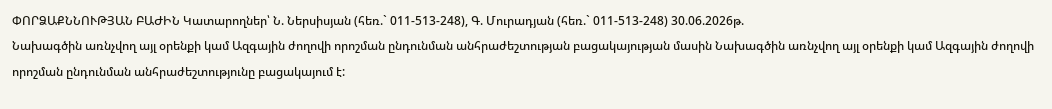ՓՈՐՁԱՔՆՆՈՒԹՅԱՆ ԲԱԺԻՆ Կատարողներ՝ Ն. Ներսիսյան (հեռ.` 011-513-248), Գ. Մուրադյան (հեռ.` 011-513-248) 30.06.2026թ.
Նախագծին առնչվող այլ օրենքի կամ Ազգային ժողովի որոշման ընդունման անհրաժեշտության բացակայության մասին Նախագծին առնչվող այլ օրենքի կամ Ազգային ժողովի որոշման ընդունման անհրաժեշտությունը բացակայում է: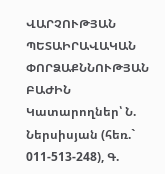ՎԱՐՉՈՒԹՅԱՆ ՊԵՏԱԻՐԱՎԱԿԱՆ ՓՈՐՁԱՔՆՆՈՒԹՅԱՆ ԲԱԺԻՆ Կատարողներ՝ Ն. Ներսիսյան (հեռ.` 011-513-248), Գ.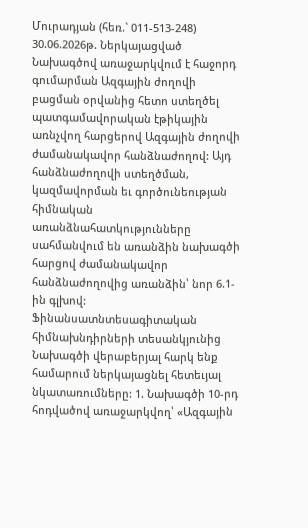Մուրադյան (հեռ.` 011-513-248) 30.06.2026թ. Ներկայացված Նախագծով առաջարկվում է հաջորդ գումարման Ազգային ժողովի բացման օրվանից հետո ստեղծել պատգամավորական էթիկային առնչվող հարցերով Ազգային ժողովի ժամանակավոր հանձնաժողով: Այդ հանձնաժողովի ստեղծման, կազմավորման եւ գործունեության հիմնական առանձնահատկությունները սահմանվում են առանձին նախագծի հարցով ժամանակավոր հանձնաժողովից առանձին՝ նոր 6.1-ին գլխով: Ֆինանսատնտեսագիտական հիմնախնդիրների տեսանկյունից Նախագծի վերաբերյալ հարկ ենք համարում ներկայացնել հետեւյալ նկատառումները: 1. Նախագծի 10-րդ հոդվածով առաջարկվող՝ «Ազգային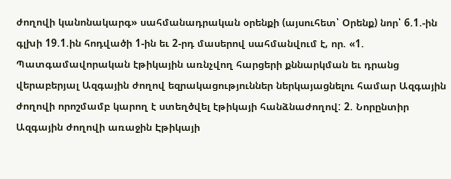ժողովի կանոնակարգ» սահմանադրական օրենքի (այսուհետ՝ Օրենք) նոր՝ 6.1.-ին գլխի 19.1.ին հոդվածի 1-ին եւ 2-րդ մասերով սահմանվում է, որ. «1. Պատգամավորական էթիկային առնչվող հարցերի քննարկման եւ դրանց վերաբերյալ Ազգային ժողով եզրակացություններ ներկայացնելու համար Ազգային ժողովի որոշմամբ կարող է ստեղծվել էթիկայի հանձնաժողով: 2. Նորընտիր Ազգային ժողովի առաջին Էթիկայի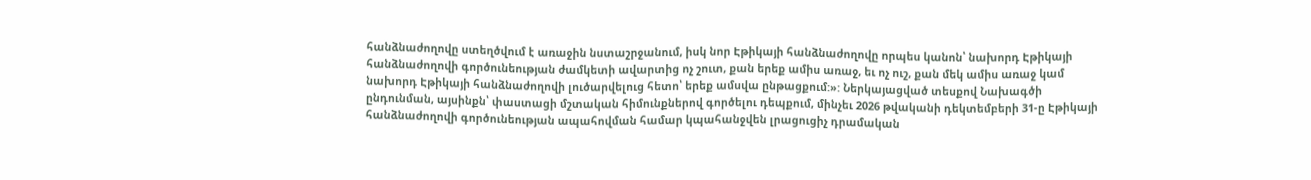հանձնաժողովը ստեղծվում է առաջին նստաշրջանում, իսկ նոր Էթիկայի հանձնաժողովը որպես կանոն՝ նախորդ Էթիկայի հանձնաժողովի գործունեության ժամկետի ավարտից ոչ շուտ, քան երեք ամիս առաջ, եւ ոչ ուշ, քան մեկ ամիս առաջ կամ նախորդ Էթիկայի հանձնաժողովի լուծարվելուց հետո՝ երեք ամսվա ընթացքում:»: Ներկայացված տեսքով Նախագծի ընդունման, այսինքն՝ փաստացի մշտական հիմունքներով գործելու դեպքում, մինչեւ 2026 թվականի դեկտեմբերի 31-ը Էթիկայի հանձնաժողովի գործունեության ապահովման համար կպահանջվեն լրացուցիչ դրամական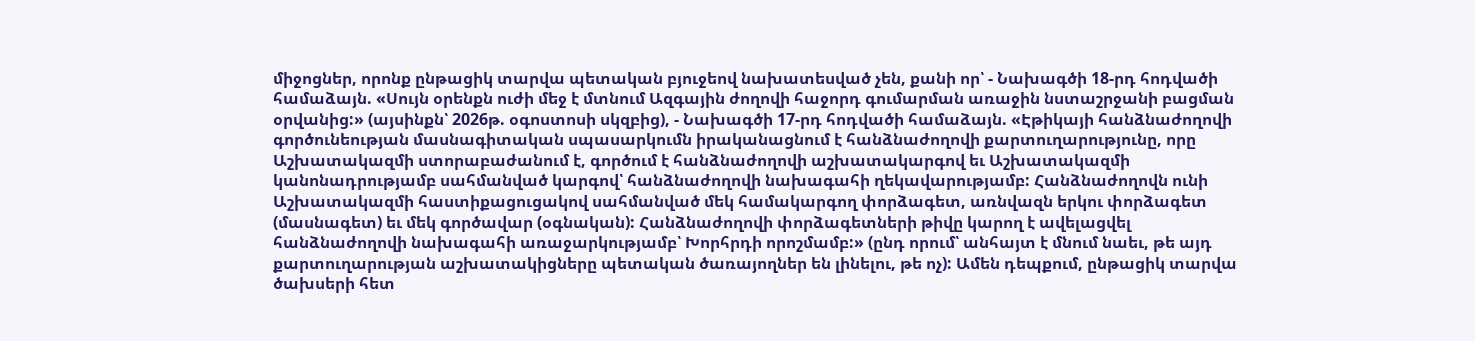միջոցներ, որոնք ընթացիկ տարվա պետական բյուջեով նախատեսված չեն, քանի որ՝ - Նախագծի 18-րդ հոդվածի համաձայն. «Սույն օրենքն ուժի մեջ է մտնում Ազգային ժողովի հաջորդ գումարման առաջին նստաշրջանի բացման օրվանից:» (այսինքն՝ 2026թ. օգոստոսի սկզբից), - Նախագծի 17-րդ հոդվածի համաձայն. «Էթիկայի հանձնաժողովի գործունեության մասնագիտական սպասարկումն իրականացնում է հանձնաժողովի քարտուղարությունը, որը Աշխատակազմի ստորաբաժանում է, գործում է հանձնաժողովի աշխատակարգով եւ Աշխատակազմի կանոնադրությամբ սահմանված կարգով՝ հանձնաժողովի նախագահի ղեկավարությամբ: Հանձնաժողովն ունի Աշխատակազմի հաստիքացուցակով սահմանված մեկ համակարգող փորձագետ, առնվազն երկու փորձագետ (մասնագետ) եւ մեկ գործավար (օգնական): Հանձնաժողովի փորձագետների թիվը կարող է ավելացվել հանձնաժողովի նախագահի առաջարկությամբ՝ Խորհրդի որոշմամբ:» (ընդ որում՝ անհայտ է մնում նաեւ, թե այդ քարտուղարության աշխատակիցները պետական ծառայողներ են լինելու, թե ոչ): Ամեն դեպքում, ընթացիկ տարվա ծախսերի հետ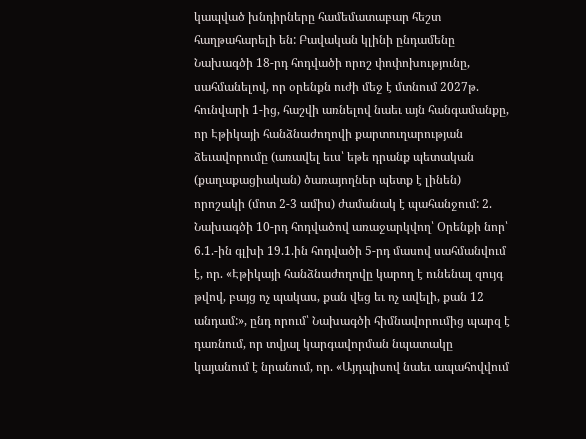կապված խնդիրները համեմատաբար հեշտ հաղթահարելի են: Բավական կլինի ընդամենը Նախագծի 18-րդ հոդվածի որոշ փոփոխությունը, սահմանելով, որ օրենքն ուժի մեջ է մտնում 2027թ. հունվարի 1-ից, հաշվի առնելով նաեւ այն հանգամանքը, որ Էթիկայի հանձնաժողովի քարտուղարության ձեւավորումը (առավել եւս՝ եթե դրանք պետական (քաղաքացիական) ծառայողներ պետք է լինեն) որոշակի (մոտ 2-3 ամիս) ժամանակ է պահանջում: 2. Նախագծի 10-րդ հոդվածով առաջարկվող՝ Օրենքի նոր՝ 6.1.-ին գլխի 19.1.ին հոդվածի 5-րդ մասով սահմանվում է, որ. «Էթիկայի հանձնաժողովը կարող է ունենալ զույգ թվով, բայց ոչ պակաս, քան վեց եւ ոչ ավելի, քան 12 անդամ:», ընդ որում՝ Նախագծի հիմնավորումից պարզ է դառնում, որ տվյալ կարգավորման նպատակը կայանում է նրանում, որ. «Այդպիսով նաեւ ապահովվում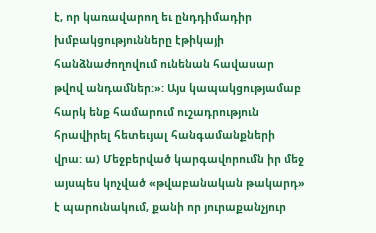է, որ կառավարող եւ ընդդիմադիր խմբակցությունները էթիկայի հանձնաժողովում ունենան հավասար թվով անդամներ:»: Այս կապակցությամաբ հարկ ենք համարում ուշադրություն հրավիրել հետեւյալ հանգամանքների վրա: ա) Մեջբերված կարգավորումն իր մեջ այսպես կոչված «թվաբանական թակարդ» է պարունակում, քանի որ յուրաքանչյուր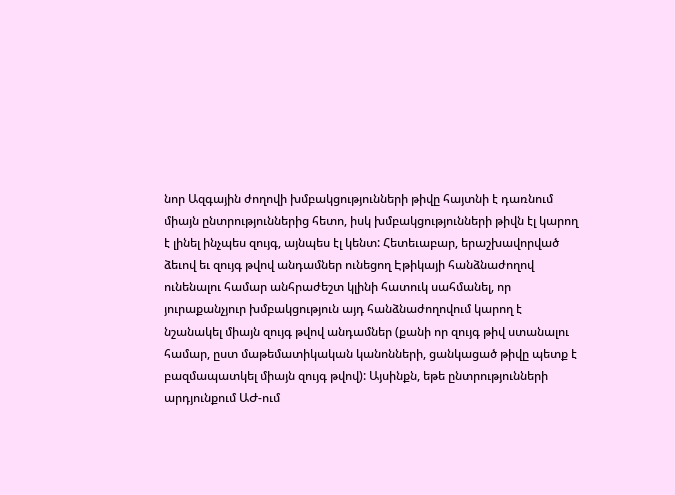նոր Ազգային ժողովի խմբակցությունների թիվը հայտնի է դառնում միայն ընտրություններից հետո, իսկ խմբակցությունների թիվն էլ կարող է լինել ինչպես զույգ, այնպես էլ կենտ: Հետեւաբար, երաշխավորված ձեւով եւ զույգ թվով անդամներ ունեցող Էթիկայի հանձնաժողով ունենալու համար անհրաժեշտ կլինի հատուկ սահմանել, որ յուրաքանչյուր խմբակցություն այդ հանձնաժողովում կարող է նշանակել միայն զույգ թվով անդամներ (քանի որ զույգ թիվ ստանալու համար, ըստ մաթեմատիկական կանոնների, ցանկացած թիվը պետք է բազմապատկել միայն զույգ թվով): Այսինքն, եթե ընտրությունների արդյունքում ԱԺ-ում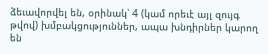ձեւավորվել են, օրինակ՝ 4 (կամ որեւէ այլ զույգ թվով) խմբակցություններ, ապա խնդիրներ կարող են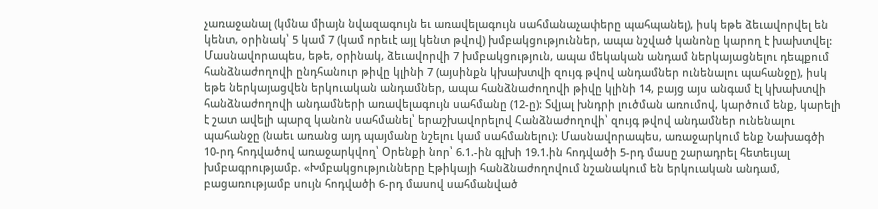չառաջանալ (կմնա միայն նվազագույն եւ առավելագույն սահմանաչափերը պահպանել), իսկ եթե ձեւավորվել են կենտ, օրինակ՝ 5 կամ 7 (կամ որեւէ այլ կենտ թվով) խմբակցություններ, ապա նշված կանոնը կարող է խախտվել: Մասնավորապես, եթե, օրինակ, ձեւավորվի 7 խմբակցություն, ապա մեկական անդամ ներկայացնելու դեպքում հանձնաժողովի ընդհանուր թիվը կլինի 7 (այսինքն կխախտվի զույգ թվով անդամներ ունենալու պահանջը), իսկ եթե ներկայացվեն երկուական անդամներ, ապա հանձնաժողովի թիվը կլինի 14, բայց այս անգամ էլ կխախտվի հանձնաժողովի անդամների առավելագույն սահմանը (12-ը): Տվյալ խնդրի լուծման առումով, կարծում ենք, կարելի է շատ ավելի պարզ կանոն սահմանել՝ երաշխավորելով Հանձնաժողովի՝ զույգ թվով անդամներ ունենալու պահանջը (նաեւ առանց այդ պայմանը նշելու կամ սահմանելու): Մասնավորապես, առաջարկում ենք Նախագծի 10-րդ հոդվածով առաջարկվող՝ Օրենքի նոր՝ 6.1.-ին գլխի 19.1.ին հոդվածի 5-րդ մասը շարադրել հետեւյալ խմբագրությամբ. «Խմբակցությունները Էթիկայի հանձնաժողովում նշանակում են երկուական անդամ, բացառությամբ սույն հոդվածի 6-րդ մասով սահմանված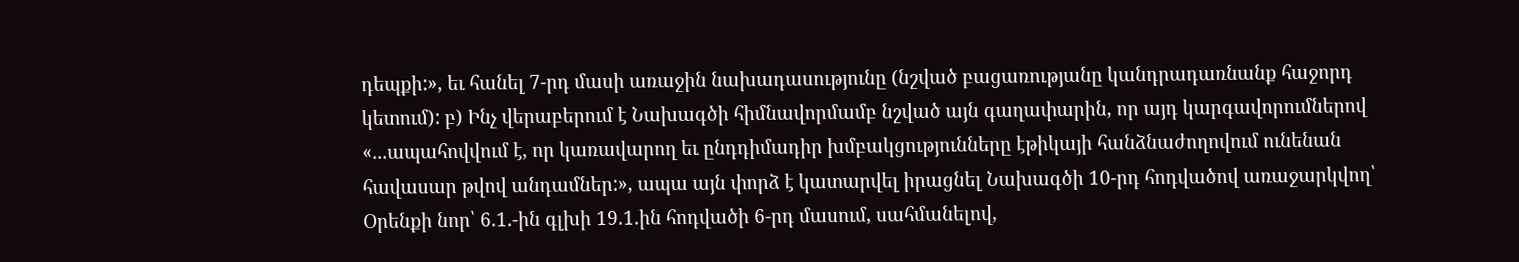դեպքի:», եւ հանել 7-րդ մասի առաջին նախադասությունը (նշված բացառությանը կանդրադառնանք հաջորդ կետում): բ) Ինչ վերաբերում է Նախագծի հիմնավորմամբ նշված այն գաղափարին, որ այդ կարգավորումներով «...ապահովվում է, որ կառավարող եւ ընդդիմադիր խմբակցությունները էթիկայի հանձնաժողովում ունենան հավասար թվով անդամներ:», ապա այն փորձ է կատարվել իրացնել Նախագծի 10-րդ հոդվածով առաջարկվող՝ Օրենքի նոր՝ 6.1.-ին գլխի 19.1.ին հոդվածի 6-րդ մասում, սահմանելով,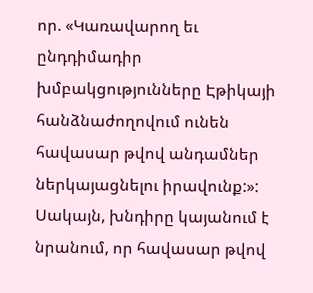որ. «Կառավարող եւ ընդդիմադիր խմբակցությունները Էթիկայի հանձնաժողովում ունեն հավասար թվով անդամներ ներկայացնելու իրավունք:»: Սակայն, խնդիրը կայանում է նրանում, որ հավասար թվով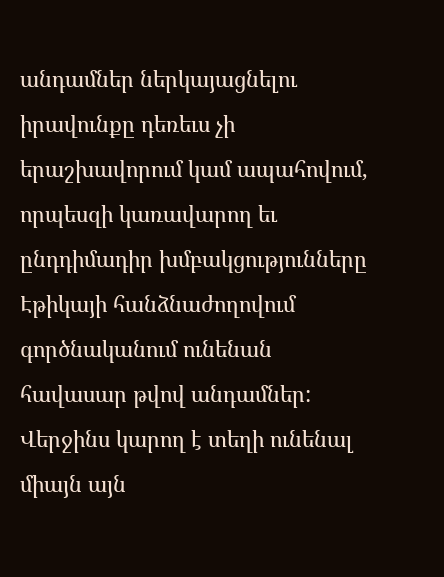անդամներ ներկայացնելու իրավունքը դեռեւս չի երաշխավորում կամ ապահովում, որպեսզի կառավարող եւ ընդդիմադիր խմբակցությունները Էթիկայի հանձնաժողովում գործնականում ունենան հավասար թվով անդամներ: Վերջինս կարող է տեղի ունենալ միայն այն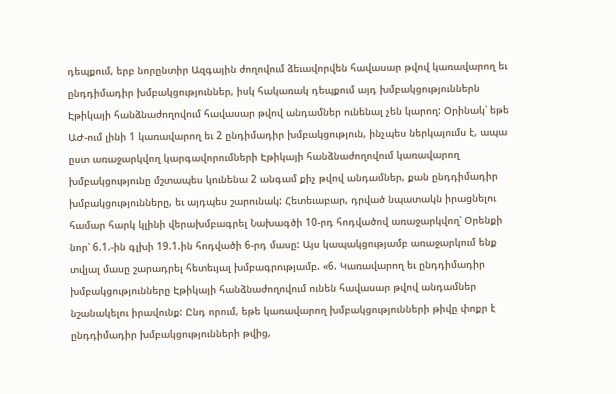դեպքում, երբ նորընտիր Ազգային ժողովում ձեւավորվեն հավասար թվով կառավարող եւ ընդդիմադիր խմբակցություններ, իսկ հակառակ դեպքում այդ խմբակցություններն Էթիկայի հանձնաժողովում հավասար թվով անդամներ ունենալ չեն կարող: Օրինակ՝ եթե ԱԺ-ում լինի 1 կառավարող եւ 2 ընդիմադիր խմբակցություն, ինչպես ներկայումս է, ապա ըստ առաջարկվող կարգավորումների Էթիկայի հանձնաժողովում կառավարող խմբակցությունը մշտապես կունենա 2 անգամ քիչ թվով անդամներ, քան ընդդիմադիր խմբակցությունները, եւ այդպես շարունակ: Հետեւաբար, դրված նպատակն իրացնելու համար հարկ կլինի վերախմբագրել Նախագծի 10-րդ հոդվածով առաջարկվող՝ Օրենքի նոր՝ 6.1.-ին գլխի 19.1.ին հոդվածի 6-րդ մասը: Այս կապակցությամբ առաջարկում ենք տվյալ մասը շարադրել հետեւյալ խմբագրությամբ. «6. Կառավարող եւ ընդդիմադիր խմբակցությունները Էթիկայի հանձնաժողովում ունեն հավասար թվով անդամներ նշանակելու իրավունք: Ընդ որում, եթե կառավարող խմբակցությունների թիվը փոքր է ընդդիմադիր խմբակցությունների թվից,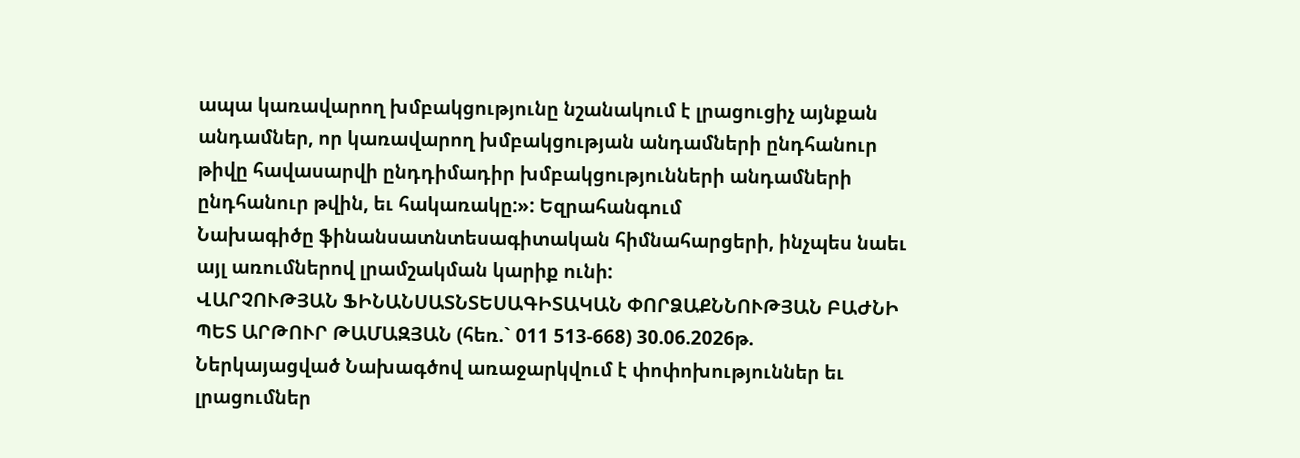ապա կառավարող խմբակցությունը նշանակում է լրացուցիչ այնքան անդամներ, որ կառավարող խմբակցության անդամների ընդհանուր թիվը հավասարվի ընդդիմադիր խմբակցությունների անդամների ընդհանուր թվին, եւ հակառակը:»: Եզրահանգում
Նախագիծը ֆինանսատնտեսագիտական հիմնահարցերի, ինչպես նաեւ այլ առումներով լրամշակման կարիք ունի:
ՎԱՐՉՈՒԹՅԱՆ ՖԻՆԱՆՍԱՏՆՏԵՍԱԳԻՏԱԿԱՆ ՓՈՐՁԱՔՆՆՈՒԹՅԱՆ ԲԱԺՆԻ ՊԵՏ ԱՐԹՈՒՐ ԹԱՄԱԶՅԱՆ (հեռ.` 011 513-668) 30.06.2026թ.
Ներկայացված Նախագծով առաջարկվում է փոփոխություններ եւ լրացումներ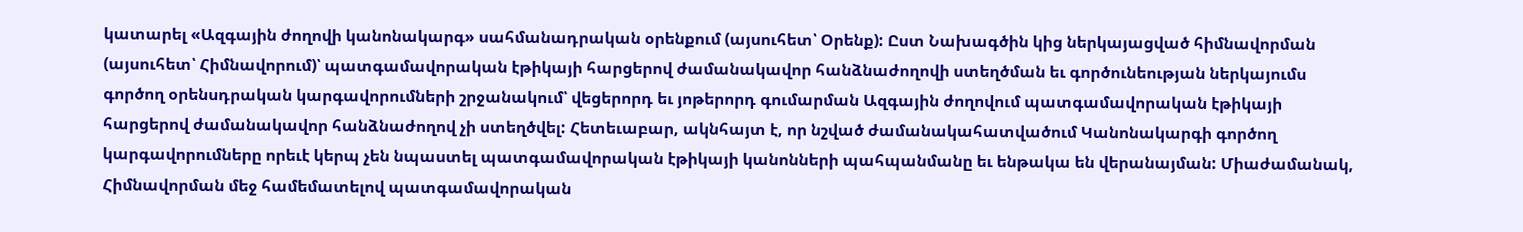կատարել «Ազգային ժողովի կանոնակարգ» սահմանադրական օրենքում (այսուհետ՝ Օրենք): Ըստ Նախագծին կից ներկայացված հիմնավորման (այսուհետ՝ Հիմնավորում)՝ պատգամավորական էթիկայի հարցերով ժամանակավոր հանձնաժողովի ստեղծման եւ գործունեության ներկայումս գործող օրենսդրական կարգավորումների շրջանակում՝ վեցերորդ եւ յոթերորդ գումարման Ազգային ժողովում պատգամավորական էթիկայի հարցերով ժամանակավոր հանձնաժողով չի ստեղծվել: Հետեւաբար, ակնհայտ է, որ նշված ժամանակահատվածում Կանոնակարգի գործող կարգավորումները որեւէ կերպ չեն նպաստել պատգամավորական էթիկայի կանոնների պահպանմանը եւ ենթակա են վերանայման: Միաժամանակ, Հիմնավորման մեջ համեմատելով պատգամավորական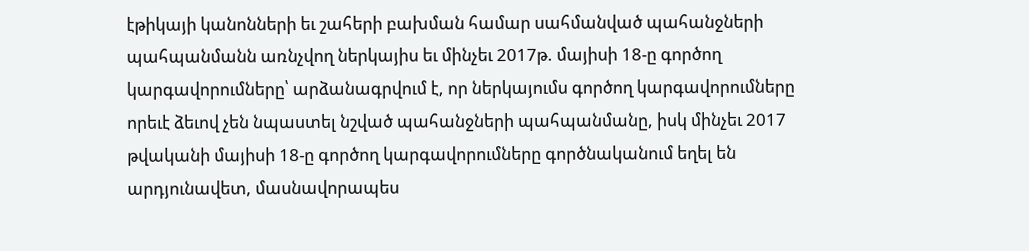էթիկայի կանոնների եւ շահերի բախման համար սահմանված պահանջների պահպանմանն առնչվող ներկայիս եւ մինչեւ 2017թ. մայիսի 18-ը գործող կարգավորումները՝ արձանագրվում է, որ ներկայումս գործող կարգավորումները որեւէ ձեւով չեն նպաստել նշված պահանջների պահպանմանը, իսկ մինչեւ 2017 թվականի մայիսի 18-ը գործող կարգավորումները գործնականում եղել են արդյունավետ, մասնավորապես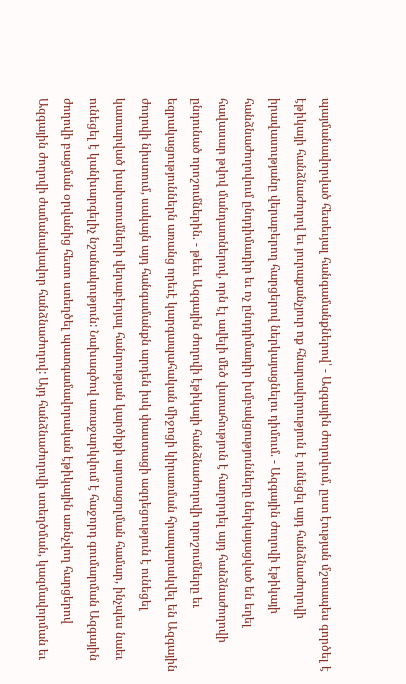պայմանավորված հետեւյալ հանգամանքներով՝ - Ազգային ժողովում, ըստ էության մշտապես գործել է էթիկայի հանձնաժողով եւ յուրաքանչյուր ոք հնարավորություն է ունեցել այդ հանձնաժողովի իրավասությանը վերաբերող հարցերով ներկայացնելու դիմում. - Ազգային ժողովի էթիկայի հանձնաժողովում ընդդիմադիր եւ ոչ ընդդիմադիր խմբակցությունները ներկայացված են եղել հավասար թվով մանդատներով, որն էլ ավելի մեծ վստահություն է հաղորդել այդ հանձնաժողովի ընդունած որոշումներին. - թեեւ Ազգային ժողովի էթիկայի հանձնաժողովի որոշումները եւ եզրակացություններն առանց որեւէ կարգապահական միջոցի կիրառման հրապարակվել են Ազգային ժողովի նիստում, սակայն այդ հանգամանքն արդեն իսկ փաստացի ազդեցություն է ունեցել կատարված խախտումների վերաբերյալ հանրության կարծիքի արտացոլման համար, ինչպես նաեւ ունեցել է կանխարգելիչ նշանակություն: Նախագծով առաջարկվում է հաջորդ գումարման Ազգային ժողովի բացման օրվանից հետո ստեղծել պատգամավորական էթիկային առնչվող հարցերով Ազգային ժողովի ժամանակավոր հանձնաժողով: Այդ հանձնաժողովի ստեղծման, կազմավորման եւ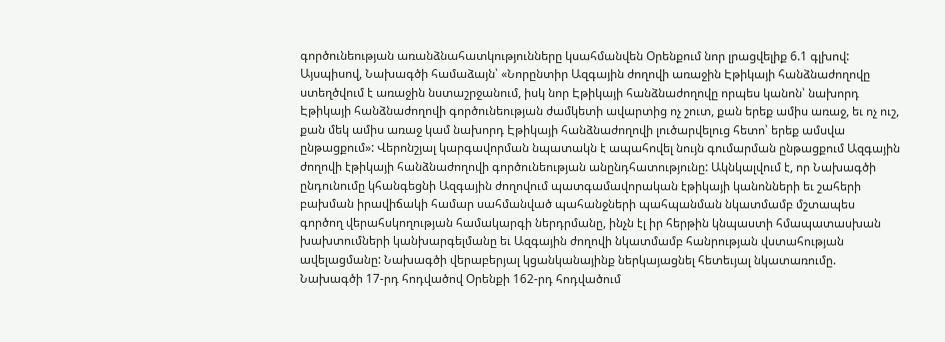գործունեության առանձնահատկությունները կսահմանվեն Օրենքում նոր լրացվելիք 6.1 գլխով: Այսպիսով, Նախագծի համաձայն՝ «Նորընտիր Ազգային ժողովի առաջին Էթիկայի հանձնաժողովը ստեղծվում է առաջին նստաշրջանում, իսկ նոր Էթիկայի հանձնաժողովը որպես կանոն՝ նախորդ Էթիկայի հանձնաժողովի գործունեության ժամկետի ավարտից ոչ շուտ, քան երեք ամիս առաջ, եւ ոչ ուշ, քան մեկ ամիս առաջ կամ նախորդ Էթիկայի հանձնաժողովի լուծարվելուց հետո՝ երեք ամսվա ընթացքում»: Վերոնշյալ կարգավորման նպատակն է ապահովել նույն գումարման ընթացքում Ազգային ժողովի էթիկայի հանձնաժողովի գործունեության անընդհատությունը: Ակնկալվում է, որ Նախագծի ընդունումը կհանգեցնի Ազգային ժողովում պատգամավորական էթիկայի կանոնների եւ շահերի բախման իրավիճակի համար սահմանված պահանջների պահպանման նկատմամբ մշտապես գործող վերահսկողության համակարգի ներդրմանը, ինչն էլ իր հերթին կնպաստի հմապատասխան խախտումների կանխարգելմանը եւ Ազգային ժողովի նկատմամբ հանրության վստահության ավելացմանը: Նախագծի վերաբերյալ կցանկանայինք ներկայացնել հետեւյալ նկատառումը. Նախագծի 17-րդ հոդվածով Օրենքի 162-րդ հոդվածում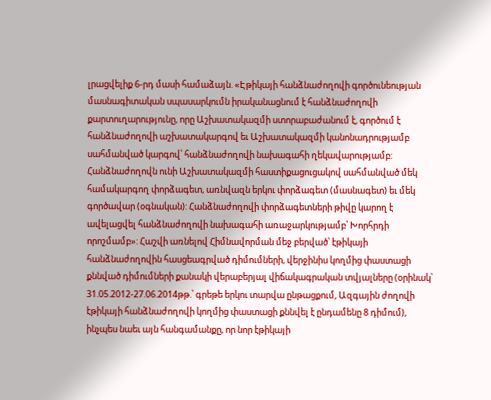լրացվելիք 6-րդ մասի համաձայն. «Էթիկայի հանձնաժողովի գործունեության մասնագիտական սպասարկումն իրականացնում է հանձնաժողովի քարտուղարությունը, որը Աշխատակազմի ստորաբաժանում է, գործում է հանձնաժողովի աշխատակարգով եւ Աշխատակազմի կանոնադրությամբ սահմանված կարգով՝ հանձնաժողովի նախագահի ղեկավարությամբ: Հանձնաժողովն ունի Աշխատակազմի հաստիքացուցակով սահմանված մեկ համակարգող փորձագետ, առնվազն երկու փորձագետ (մասնագետ) եւ մեկ գործավար (օգնական): Հանձնաժողովի փորձագետների թիվը կարող է ավելացվել հանձնաժողովի նախագահի առաջարկությամբ՝ Խորհրդի որոշմամբ»: Հաշվի առնելով Հիմնավորման մեջ բերված՝ էթիկայի հանձնաժողովին հասցեագրված դիմումների, վերջինիս կողմից փաստացի քննված դիմումների քանակի վերաբերյալ վիճակագրական տվյալները (օրինակ՝ 31.05.2012-27.06.2014թթ.՝ գրեթե երկու տարվա ընթացքում, Ազգային ժողովի էթիկայի հանձնաժողովի կողմից փաստացի քննվել է ընդամենը 8 դիմում), ինչպես նաեւ այն հանգամանքը, որ նոր էթիկայի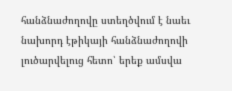հանձնաժողովը ստեղծվում է նաեւ նախորդ էթիկայի հանձնաժողովի լուծարվելուց հետո՝ երեք ամսվա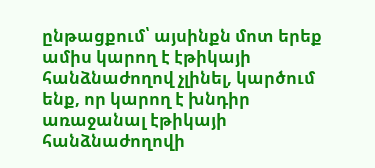ընթացքում՝ այսինքն մոտ երեք ամիս կարող է էթիկայի հանձնաժողով չլինել, կարծում ենք, որ կարող է խնդիր առաջանալ էթիկայի հանձնաժողովի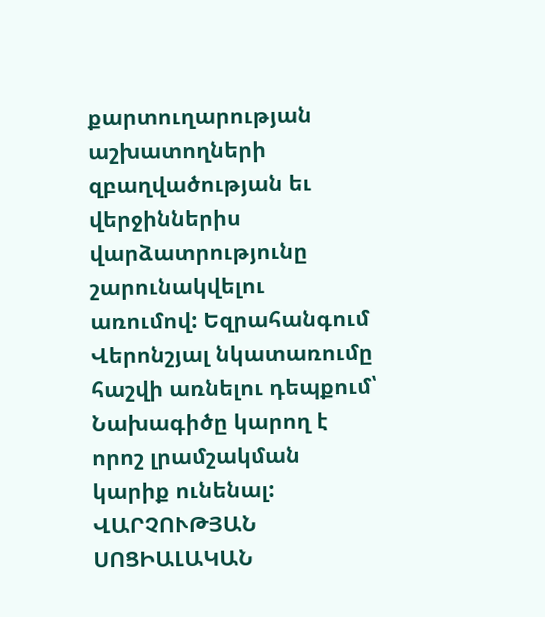քարտուղարության աշխատողների զբաղվածության եւ վերջիններիս վարձատրությունը շարունակվելու առումով: Եզրահանգում
Վերոնշյալ նկատառումը հաշվի առնելու դեպքում՝ Նախագիծը կարող է որոշ լրամշակման կարիք ունենալ:
ՎԱՐՉՈՒԹՅԱՆ ՍՈՑԻԱԼԱԿԱՆ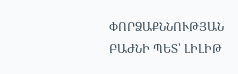ՓՈՐՁԱՔՆՆՈՒԹՅԱՆ ԲԱԺՆԻ ՊԵՏ՝ ԼԻԼԻԹ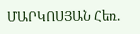ՄԱՐԿՈՍՅԱՆ Հեռ.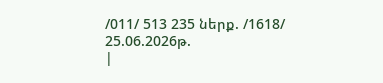/011/ 513 235 ներք. /1618/ 25.06.2026թ.
|